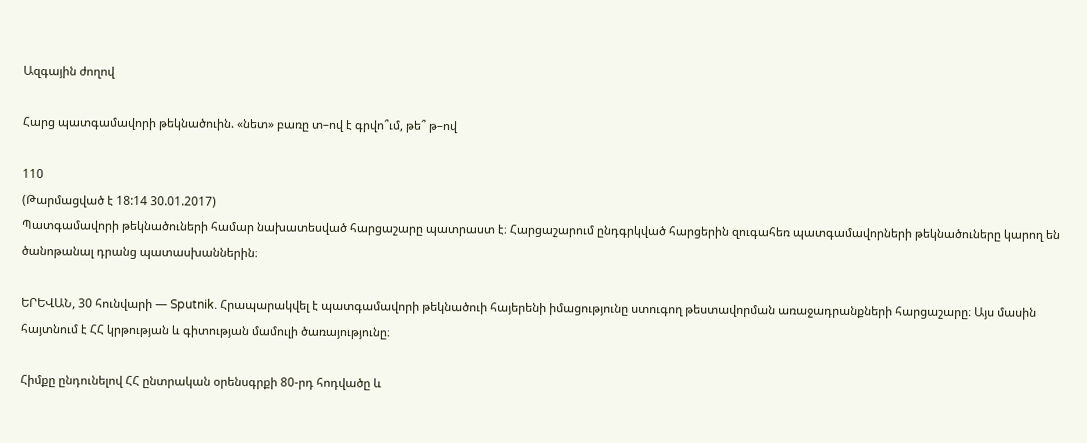Ազգային ժողով

Հարց պատգամավորի թեկնածուին. «նետ» բառը տ–ով է գրվո՞ւմ, թե՞ թ–ով

110
(Թարմացված է 18:14 30.01.2017)
Պատգամավորի թեկնածուների համար նախատեսված հարցաշարը պատրաստ է։ Հարցաշարում ընդգրկված հարցերին զուգահեռ պատգամավորների թեկնածուները կարող են ծանոթանալ դրանց պատասխաններին։

ԵՐԵՎԱՆ, 30 հունվարի — Sputnik. Հրապարակվել է պատգամավորի թեկնածուի հայերենի իմացությունը ստուգող թեստավորման առաջադրանքների հարցաշարը։ Այս մասին հայտնում է ՀՀ կրթության և գիտության մամուլի ծառայությունը։

Հիմքը ընդունելով ՀՀ ընտրական օրենսգրքի 80-րդ հոդվածը և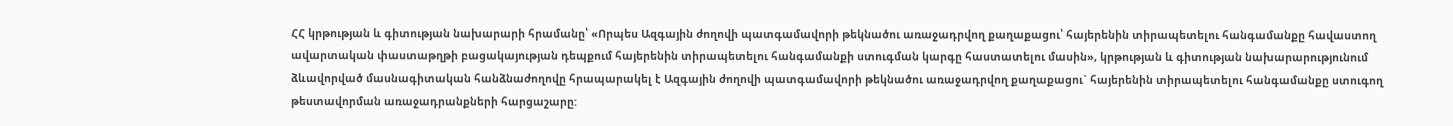ՀՀ կրթության և գիտության նախարարի հրամանը՝ «Որպես Ազգային ժողովի պատգամավորի թեկնածու առաջադրվող քաղաքացու՝ հայերենին տիրապետելու հանգամանքը հավաստող ավարտական փաստաթղթի բացակայության դեպքում հայերենին տիրապետելու հանգամանքի ստուգման կարգը հաստատելու մասին», կրթության և գիտության նախարարությունում ձևավորված մասնագիտական հանձնաժողովը հրապարակել է Ազգային ժողովի պատգամավորի թեկնածու առաջադրվող քաղաքացու` հայերենին տիրապետելու հանգամանքը ստուգող թեստավորման առաջադրանքների հարցաշարը: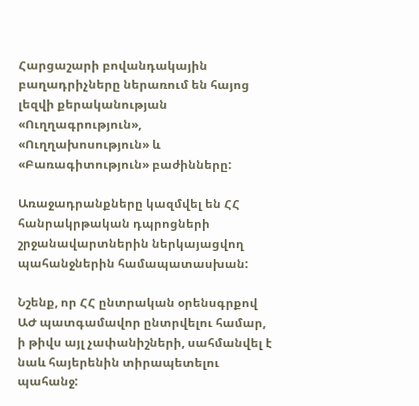Հարցաշարի բովանդակային բաղադրիչները ներառում են հայոց լեզվի քերականության «Ուղղագրություն», «Ուղղախոսություն» և «Բառագիտություն» բաժինները:

Առաջադրանքները կազմվել են ՀՀ հանրակրթական դպրոցների շրջանավարտներին ներկայացվող պահանջներին համապատասխան:

Նշենք, որ ՀՀ ընտրական օրենսգրքով ԱԺ պատգամավոր ընտրվելու համար, ի թիվս այլ չափանիշների, սահմանվել է նաև հայերենին տիրապետելու պահանջ: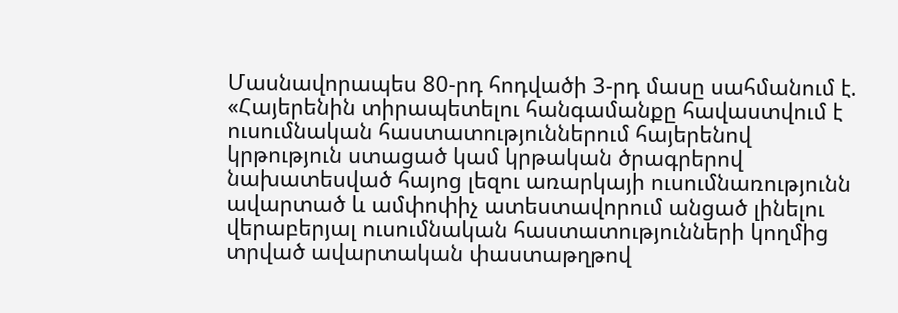Մասնավորապես 80-րդ հոդվածի 3-րդ մասը սահմանում է. «Հայերենին տիրապետելու հանգամանքը հավաստվում է ուսումնական հաստատություններում հայերենով կրթություն ստացած կամ կրթական ծրագրերով նախատեսված հայոց լեզու առարկայի ուսումնառությունն ավարտած և ամփոփիչ ատեստավորում անցած լինելու վերաբերյալ ուսումնական հաստատությունների կողմից տրված ավարտական փաստաթղթով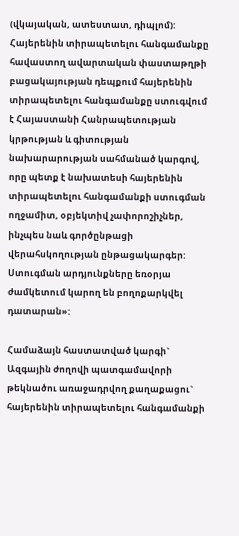(վկայական, ատեստատ, դիպլոմ): Հայերենին տիրապետելու հանգամանքը հավաստող ավարտական փաստաթղթի բացակայության դեպքում հայերենին տիրապետելու հանգամանքը ստուգվում է Հայաստանի Հանրապետության կրթության և գիտության նախարարության սահմանած կարգով, որը պետք է նախատեսի հայերենին տիրապետելու հանգամանքի ստուգման ողջամիտ, օբյեկտիվ չափորոշիչներ, ինչպես նաև գործընթացի վերահսկողության ընթացակարգեր: Ստուգման արդյունքները եռօրյա ժամկետում կարող են բողոքարկվել դատարան»:

Համաձայն հաստատված կարգի` Ազգային ժողովի պատգամավորի թեկնածու առաջադրվող քաղաքացու` հայերենին տիրապետելու հանգամանքի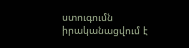ստուգումն իրականացվում է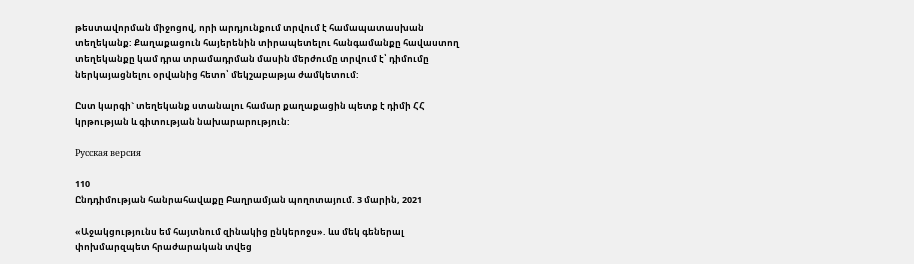թեստավորման միջոցով, որի արդյունքում տրվում է համապատասխան տեղեկանք: Քաղաքացուն հայերենին տիրապետելու հանգամանքը հավաստող տեղեկանքը կամ դրա տրամադրման մասին մերժումը տրվում է՝ դիմումը ներկայացնելու օրվանից հետո՝ մեկշաբաթյա ժամկետում:

Ըստ կարգի` տեղեկանք ստանալու համար քաղաքացին պետք է դիմի ՀՀ կրթության և գիտության նախարարություն:

Русская версия

110
Ընդդիմության հանրահավաքը Բաղրամյան պողոտայում. 3 մարին, 2021

«Աջակցությունս եմ հայտնում զինակից ընկերոջս». ևս մեկ գեներալ փոխմարզպետ հրաժարական տվեց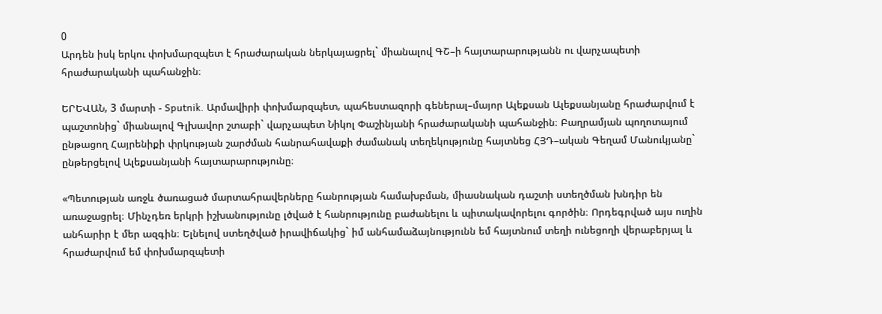0
Արդեն իսկ երկու փոխմարզպետ է հրաժարական ներկայացրել` միանալով ԳՇ–ի հայտարարությանն ու վարչապետի հրաժարականի պահանջին։

ԵՐԵՎԱՆ, 3 մարտի - Sputnik. Արմավիրի փոխմարզպետ, պահեստազորի գեներալ–մայոր Ալեքսան Ալեքսանյանը հրաժարվում է պաշտոնից` միանալով Գլխավոր շտաբի` վարչապետ Նիկոլ Փաշինյանի հրաժարականի պահանջին։ Բաղրամյան պողոտայում ընթացող Հայրենիքի փրկության շարժման հանրահավաքի ժամանակ տեղեկությունը հայտնեց ՀՅԴ–ական Գեղամ Մանուկյանը` ընթերցելով Ալեքսանյանի հայտարարությունը։

«Պետության առջև ծառացած մարտահրավերները հանրության համախբման, միասնական դաշտի ստեղծման խնդիր են առաջացրել։ Մինչդեռ երկրի իշխանությունը լծված է հանրությունը բաժանելու և պիտակավորելու գործին։ Որդեգրված այս ուղին անհարիր է մեր ազգին։ Ելնելով ստեղծված իրավիճակից` իմ անհամաձայնությունն եմ հայտնում տեղի ունեցողի վերաբերյալ և հրաժարվում եմ փոխմարզպետի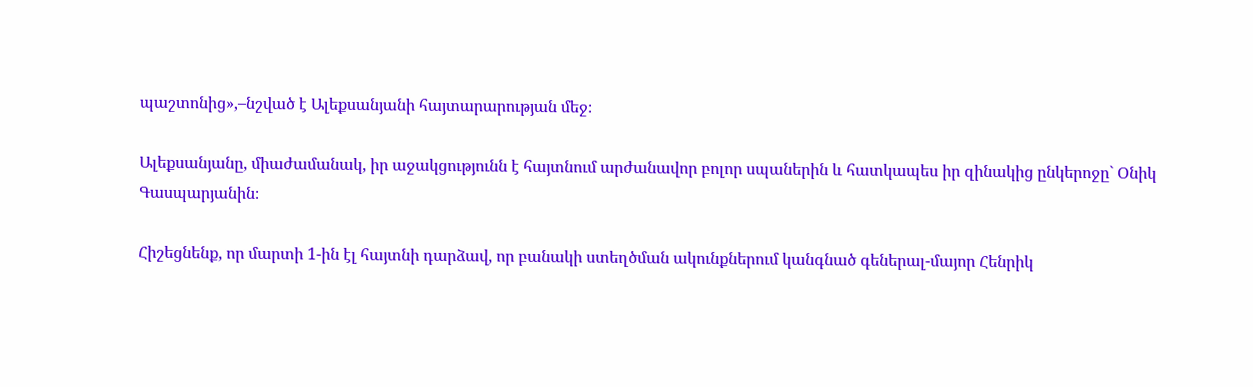պաշտոնից»,–նշված է Ալեքսանյանի հայտարարության մեջ։

Ալեքսանյանը, միաժամանակ, իր աջակցությունն է հայտնում արժանավոր բոլոր սպաներին և հատկապես իր զինակից ընկերոջը` Օնիկ Գասպարյանին։

Հիշեցնենք, որ մարտի 1-ին էլ հայտնի դարձավ, որ բանակի ստեղծման ակունքներում կանգնած գեներալ-մայոր Հենրիկ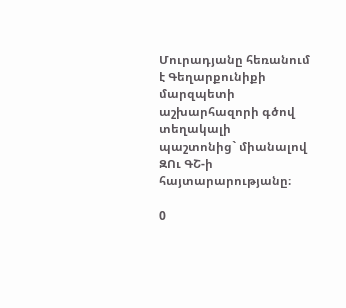Մուրադյանը հեռանում է Գեղարքունիքի մարզպետի աշխարհազորի գծով տեղակալի պաշտոնից` միանալով ԶՈւ ԳՇ-ի հայտարարությանը։

0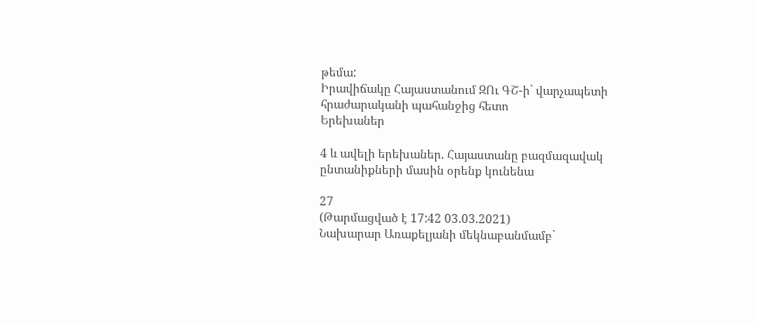թեմա:
Իրավիճակը Հայաստանում ԶՈւ ԳՇ-ի` վարչապետի հրաժարականի պահանջից հետո
Երեխաներ

4 և ավելի երեխաներ. Հայաստանը բազմազավակ ընտանիքների մասին օրենք կունենա

27
(Թարմացված է 17:42 03.03.2021)
Նախարար Առաքելյանի մեկնաբանմամբ`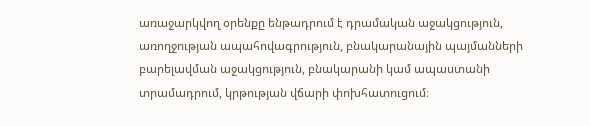առաջարկվող օրենքը ենթադրում է դրամական աջակցություն, առողջության ապահովագրություն, բնակարանային պայմանների բարելավման աջակցություն, բնակարանի կամ ապաստանի տրամադրում, կրթության վճարի փոխհատուցում։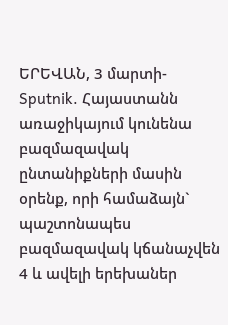ԵՐԵՎԱՆ, 3 մարտի- Sputnik. Հայաստանն առաջիկայում կունենա բազմազավակ ընտանիքների մասին օրենք, որի համաձայն` պաշտոնապես բազմազավակ կճանաչվեն 4 և ավելի երեխաներ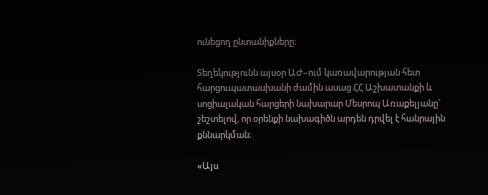ունեցող ընտանիքները։

Տեղեկությունն այսօր ԱԺ–ում կառավարության հետ հարցուպատասխանի ժամին ասաց ՀՀ Աշխատանքի և սոցիալական հարցերի նախարար Մեսրոպ Առաքելյանը` շեշտելով, որ օրենքի նախագիծն արդեն դրվել է հանրային քննարկման։

«Այս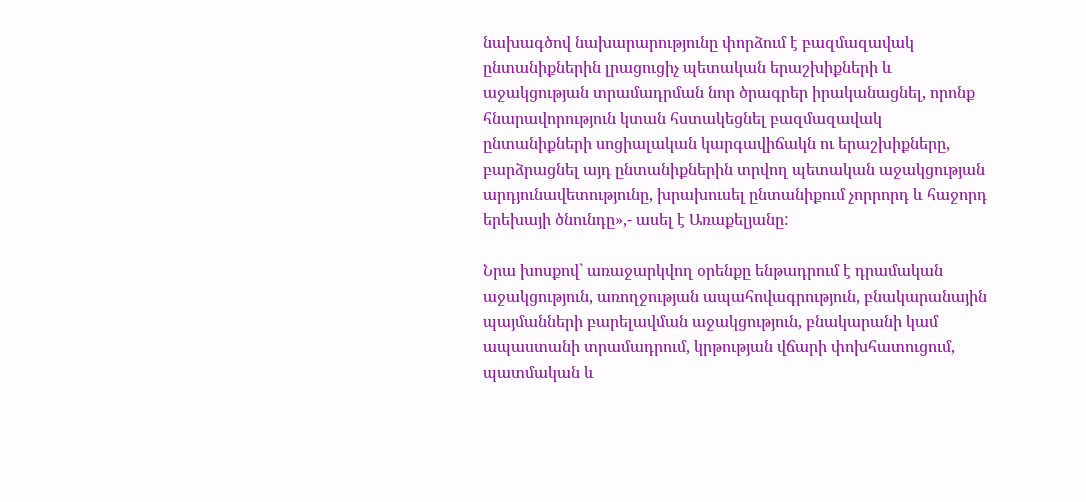նախագծով նախարարությունը փորձում է բազմազավակ ընտանիքներին լրացուցիչ պետական երաշխիքների և աջակցության տրամադրման նոր ծրագրեր իրականացնել, որոնք հնարավորություն կտան հստակեցնել բազմազավակ ընտանիքների սոցիալական կարգավիճակն ու երաշխիքները, բարձրացնել այդ ընտանիքներին տրվող պետական աջակցության արդյունավետությունը, խրախուսել ընտանիքում չորրորդ և հաջորդ երեխայի ծնունդը»,- ասել է Առաքելյանը:

Նրա խոսքով` առաջարկվող օրենքը ենթադրում է դրամական աջակցություն, առողջության ապահովագրություն, բնակարանային պայմանների բարելավման աջակցություն, բնակարանի կամ ապաստանի տրամադրում, կրթության վճարի փոխհատուցում, պատմական և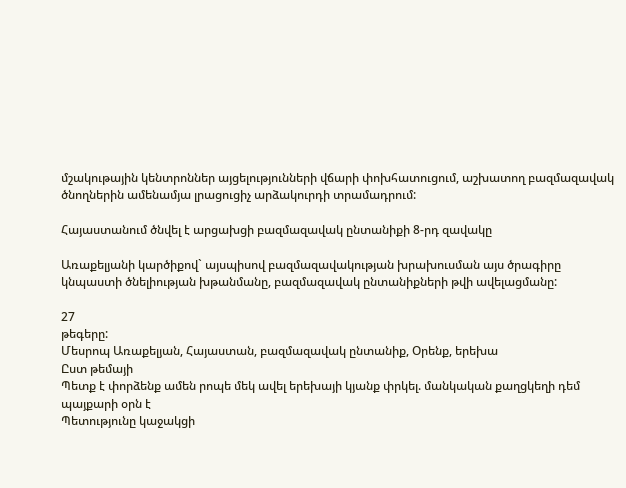մշակութային կենտրոններ այցելությունների վճարի փոխհատուցում, աշխատող բազմազավակ ծնողներին ամենամյա լրացուցիչ արձակուրդի տրամադրում:

Հայաստանում ծնվել է արցախցի բազմազավակ ընտանիքի 8-րդ զավակը

Առաքելյանի կարծիքով` այսպիսով բազմազավակության խրախուսման այս ծրագիրը կնպաստի ծնելիության խթանմանը, բազմազավակ ընտանիքների թվի ավելացմանը:

27
թեգերը:
Մեսրոպ Առաքելյան, Հայաստան, բազմազավակ ընտանիք, Օրենք, երեխա
Ըստ թեմայի
Պետք է փորձենք ամեն րոպե մեկ ավել երեխայի կյանք փրկել. մանկական քաղցկեղի դեմ պայքարի օրն է
Պետությունը կաջակցի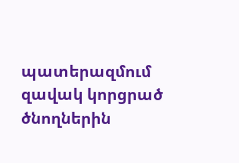պատերազմում զավակ կորցրած ծնողներին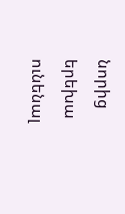նորից երեխա ունենալ